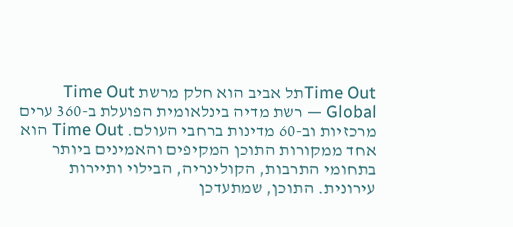Time Outתל אביב הוא חלק מרשת Time Out Global — רשת מדיה בינלאומית הפועלת ב-360 ערים מרכזיות וב-60 מדינות ברחבי העולם. Time Out הוא אחד ממקורות התוכן המקיפים והאמינים ביותר בתחומי התרבות, הקולינריה, הבילוי ותיירות עירונית. התוכן, שמתעדכן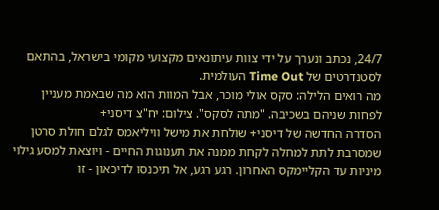24/7, נכתב ונערך על ידי צוות עיתונאים מקצועי מקומי בישראל, בהתאם לסטנדרטים של Time Out העולמית.
מה רואים הלילה: סקס אולי מוכר, אבל המוות הוא מה שבאמת מעניין
לפחות שניהם בשכיבה. "מתה לסקס". צילום: יח"צ דיסני+
הסדרה החדשה של דיסני+ שולחת את מישל וויליאמס לגלם חולת סרטן שמסרבת לתת למחלה לקחת ממנה את תענוגות החיים - ויוצאת למסע גילוי מיניות עד הקליימקס האחרון. רגע רגע, אל תיכנסו לדיכאון - זו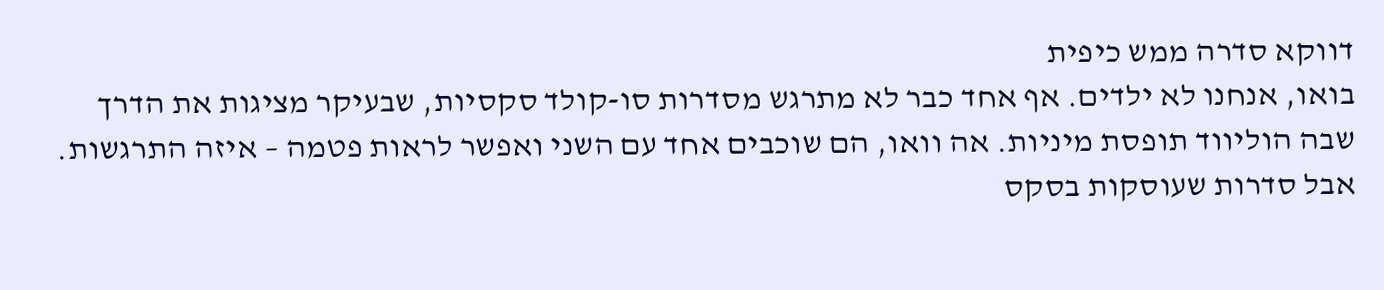דווקא סדרה ממש כיפית
בואו, אנחנו לא ילדים. אף אחד כבר לא מתרגש מסדרות סו-קולד סקסיות, שבעיקר מציגות את הדרך שבה הוליווד תופסת מיניות. אה וואו, הם שוכבים אחד עם השני ואפשר לראות פטמה – איזה התרגשות. אבל סדרות שעוסקות בסקס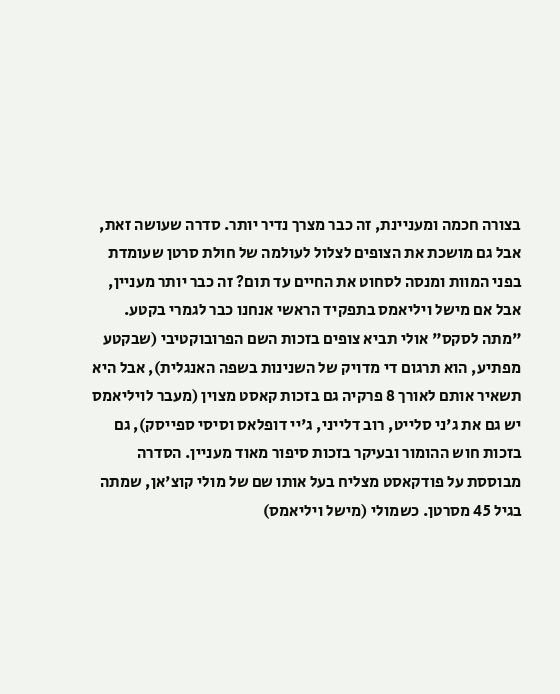בצורה חכמה ומעניינת, זה כבר מצרך נדיר יותר. סדרה שעושה זאת, אבל גם מושכת את הצופים לצלול לעולמה של חולת סרטן שעומדת בפני המוות ומנסה לסחוט את החיים עד תום? זה כבר יותר מעניין, אבל אם מישל ויליאמס בתפקיד הראשי אנחנו כבר לגמרי בקטע.
"מתה לסקס" אולי תביא צופים בזכות השם הפרובוקטיבי (שבקטע מפתיע, הוא תרגום די מדויק של השנינות בשפה האנגלית), אבל היא תשאיר אותם לאורך 8 פרקיה גם בזכות קאסט מצוין (מעבר לויליאמס יש גם את ג'ני סלייט, רוב דלייני, ג'יי דופלאס וסיסי ספייסק), גם בזכות חוש ההומור ובעיקר בזכות סיפור מאוד מעניין. הסדרה מבוססת על פודקאסט מצליח בעל אותו שם של מולי קוצ'אן, שמתה בגיל 45 מסרטן. כשמולי (מישל ויליאמס)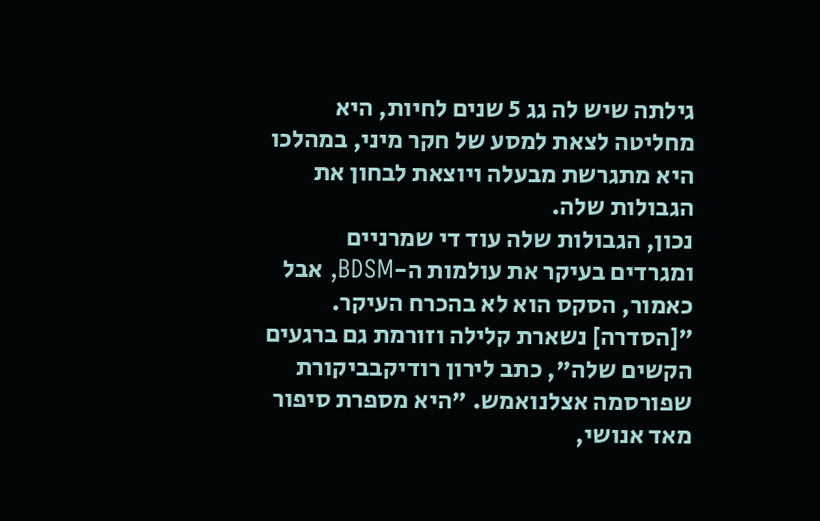גילתה שיש לה גג 5 שנים לחיות, היא מחליטה לצאת למסע של חקר מיני, במהלכו היא מתגרשת מבעלה ויוצאת לבחון את הגבולות שלה.
נכון, הגבולות שלה עוד די שמרניים ומגרדים בעיקר את עולמות ה-BDSM, אבל כאמור, הסקס הוא לא בהכרח העיקר. "[הסדרה] נשארת קלילה וזורמת גם ברגעים הקשים שלה", כתב לירון רודיקבביקורת שפורסמה אצלנואמש. "היא מספרת סיפור מאד אנושי,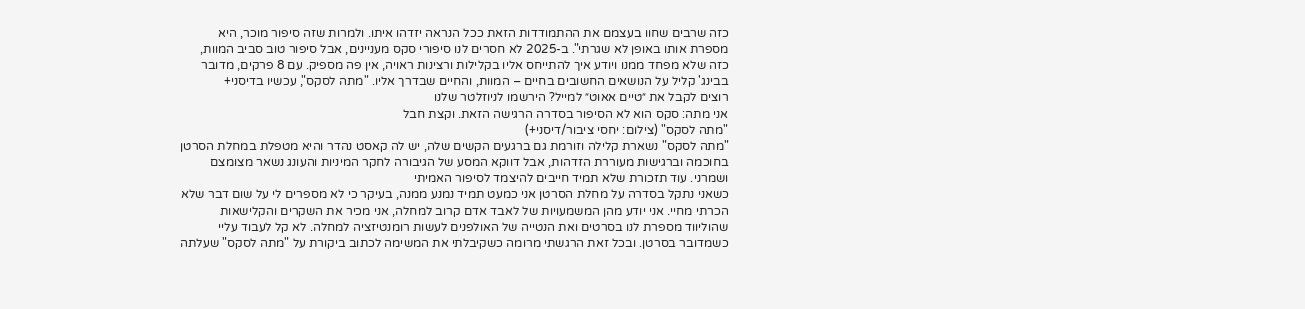כזה שרבים שחוו בעצמם את ההתמודדות הזאת ככל הנראה יזדהו איתו. ולמרות שזה סיפור מוכר, היא מספרת אותו באופן לא שגרתי". ב-2025 לא חסרים לנו סיפורי סקס מעניינים, אבל סיפור טוב סביב המוות, כזה שלא מפחד ממנו ויודע איך להתייחס אליו בקלילות ורצינות ראויה, אין פה מספיק. עם 8 פרקים, מדובר בבינג' קליל על הנושאים החשובים בחיים – המוות, והחיים שבדרך אליו. "מתה לסקס", עכשיו בדיסני+
רוצים לקבל את ״טיים אאוט״ למייל? הירשמו לניוזלטר שלנו
אני מתה: סקס הוא לא הסיפור בסדרה הרגישה הזאת. וקצת חבל
"מתה לסקס" (צילום: יחסי ציבור/דיסני+)
"מתה לסקס" נשארת קלילה וזורמת גם ברגעים הקשים שלה, יש לה קאסט נהדר והיא מטפלת במחלת הסרטן בחוכמה וברגישות מעוררת הזדהות, אבל דווקא המסע של הגיבורה לחקר המיניות והעונג נשאר מצומצם ושמרני. עוד תזכורת שלא תמיד חייבים להיצמד לסיפור האמיתי
כשאני נתקל בסדרה על מחלת הסרטן אני כמעט תמיד נמנע ממנה, בעיקר כי לא מספרים לי על שום דבר שלא הכרתי מחיי. אני יודע מהן המשמעויות של לאבד אדם קרוב למחלה, אני מכיר את השקרים והקלישאות שהוליווד מספרת לנו בסרטים ואת הנטייה של האולפנים לעשות רומנטיזציה למחלה. לא קל לעבוד עליי כשמדובר בסרטן. ובכל זאת הרגשתי מרומה כשקיבלתי את המשימה לכתוב ביקורת על "מתה לסקס" שעלתה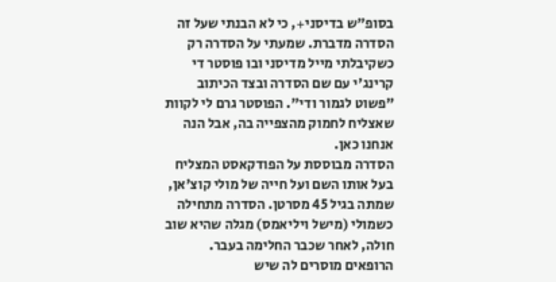בסופ"ש בדיסני+, כי לא הבנתי שעל זה הסדרה מדברת. שמעתי על הסדרה רק כשקיבלתי מייל מדיסני ובו פוסטר די קרינג'י עם שם הסדרה ובצד הכיתוב "פשוט לגמור ודי". הפוסטר גרם לי לקוות שאצליח לחמוק מהצפייה בה, אבל הנה אנחנו כאן.
הסדרה מבוססת על הפודקאסט המצליח בעל אותו השם ועל חייה של מולי קוצ'אן, שמתה בגיל 45 מסרטן. הסדרה מתחילה כשמולי (מישל ויליאמס) מגלה שהיא שוב חולה, לאחר שכבר החלימה בעבר. הרופאים מוסרים לה שיש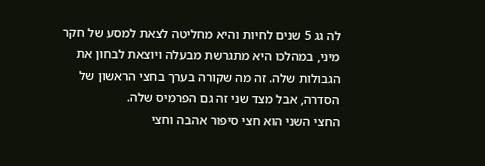לה גג 5 שנים לחיות והיא מחליטה לצאת למסע של חקר מיני, במהלכו היא מתגרשת מבעלה ויוצאת לבחון את הגבולות שלה. זה מה שקורה בערך בחצי הראשון של הסדרה, אבל מצד שני זה גם הפרמיס שלה.
החצי השני הוא חצי סיפור אהבה וחצי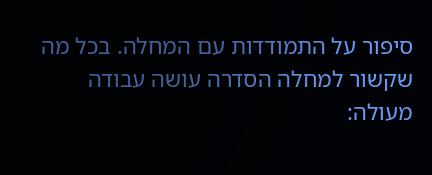סיפור על התמודדות עם המחלה. בכל מה שקשור למחלה הסדרה עושה עבודה מעולה: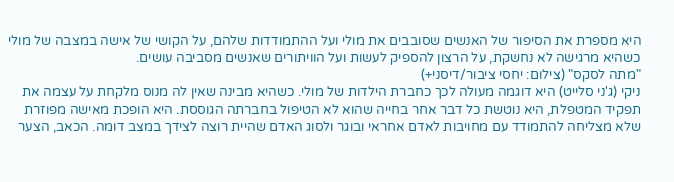היא מספרת את הסיפור של האנשים שסובבים את מולי ועל ההתמודדות שלהם, על הקושי של אישה במצבה של מולי כשהיא מרגישה לא נחשקת, על הרצון להספיק לעשות ועל הוויתורים שאנשים מסביבה עושים.
"מתה לסקס" (צילום: יחסי ציבור/דיסני+)
ניקי (ג'ני סלייט) היא דוגמה מעולה לכך כחברת הילדות של מולי. כשהיא מבינה שאין לה מנוס מלקחת על עצמה את תפקיד המטפלת, היא נוטשת כל דבר אחר בחייה שהוא לא הטיפול בחברתה הגוססת. היא הופכת מאישה מפוזרת שלא מצליחה להתמודד עם מחויבות לאדם אחראי ובוגר ולסוג האדם שהיית רוצה לצידך במצב דומה. הכאב, הצער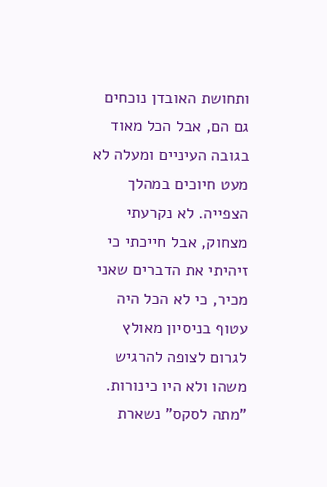ותחושת האובדן נוכחים גם הם, אבל הכל מאוד בגובה העיניים ומעלה לא מעט חיוכים במהלך הצפייה. לא נקרעתי מצחוק, אבל חייכתי כי זיהיתי את הדברים שאני מכיר, כי לא הכל היה עטוף בניסיון מאולץ לגרום לצופה להרגיש משהו ולא היו כינורות.
"מתה לסקס" נשארת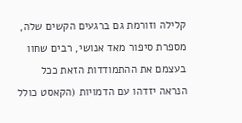קלילה וזורמת גם ברגעים הקשים שלה, מספרת סיפור מאד אנושי, רבים שחוו בעצמם את ההתמודדות הזאת ככל הנראה יזדהו עם הדמויות (הקאסט כולל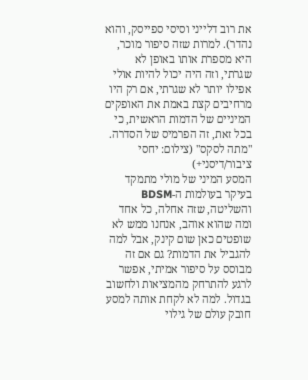את רוב דלייני וסיסי ספייסק, והוא נהדר). למרות שזה סיפור מוכר, היא מספרת אותו באופן לא שגרתי, וזה היה יכול להיות אולי אפילו יותר לא שגרתי, אם רק היו מרחיבים קצת באמת את האופקים המיניים של הדמות הראשית, כי בכל זאת, זה הפרמיס של הסדרה.
"מתה לסקס" (צילום: יחסי ציבור/דיסני+)
המסע המיני של מולי מתמקד בעיקר בעולמות ה-BDSM והשליטה, שזה אחלה, כל אחד ומה שהוא אוהב, אנחנו ממש לא שופטים כאן שום קינק, אבל למה להגביל את הדמות? גם אם זה מבוסס על סיפור אמיתי, אפשר לרגע להתרחק מהמציאות ולחשוב בגדול. למה לא לקחת אותה למסע חובק עולם של גילוי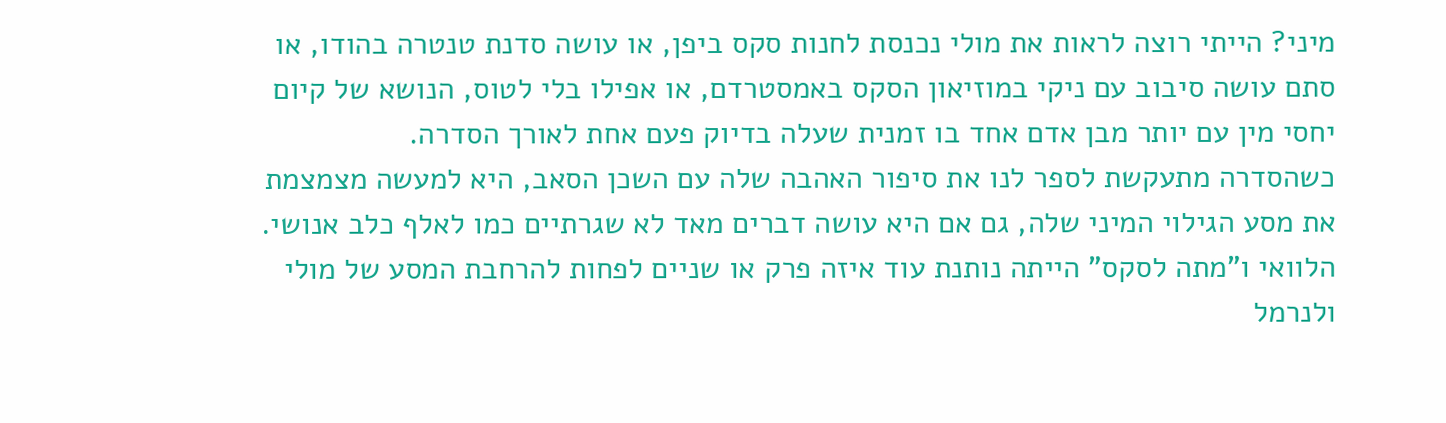מיני? הייתי רוצה לראות את מולי נכנסת לחנות סקס ביפן, או עושה סדנת טנטרה בהודו, או סתם עושה סיבוב עם ניקי במוזיאון הסקס באמסטרדם, או אפילו בלי לטוס, הנושא של קיום יחסי מין עם יותר מבן אדם אחד בו זמנית שעלה בדיוק פעם אחת לאורך הסדרה.
כשהסדרה מתעקשת לספר לנו את סיפור האהבה שלה עם השכן הסאב, היא למעשה מצמצמת את מסע הגילוי המיני שלה, גם אם היא עושה דברים מאד לא שגרתיים כמו לאלף כלב אנושי. הלוואי ו"מתה לסקס" הייתה נותנת עוד איזה פרק או שניים לפחות להרחבת המסע של מולי ולנרמל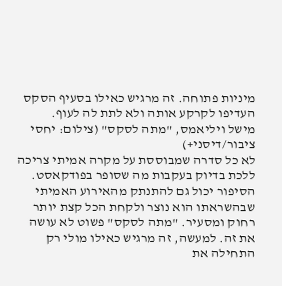מיניות פתוחה. זה מרגיש כאילו בסעיף הסקס העדיפו לקרקע אותה ולא לתת לה לעוף.
מישל ויליאמס, "מתה לסקס" (צילום: יחסי ציבור/דיסני+)
לא כל סדרה שמבוססת על מקרה אמיתי צריכה ללכת בדיוק בעקבות מה שסופר בפודקאסט. הסיפור יכול גם להתנתק מהאירוע האמיתי שבהשראתו הוא נוצר ולקחת הכל קצת יותר רחוק ומסעיר. "מתה לסקס" פשוט לא עושה את זה. למעשה, זה מרגיש כאילו מולי רק התחילה את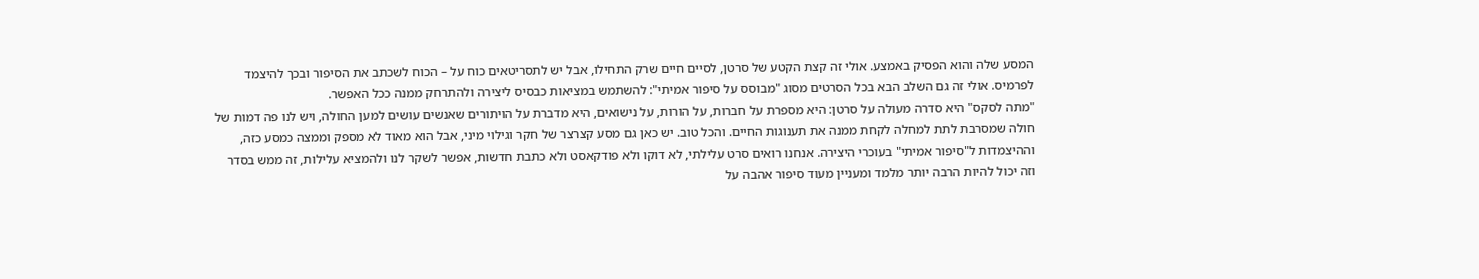המסע שלה והוא הפסיק באמצע. אולי זה קצת הקטע של סרטן, לסיים חיים שרק התחילו, אבל יש לתסריטאים כוח על – הכוח לשכתב את הסיפור ובכך להיצמד לפרמיס. אולי זה גם השלב הבא בכל הסרטים מסוג "מבוסס על סיפור אמיתי": להשתמש במציאות כבסיס ליצירה ולהתרחק ממנה ככל האפשר.
"מתה לסקס" היא סדרה מעולה על סרטן: היא מספרת על חברות, על הורות, על נישואים, היא מדברת על הויתורים שאנשים עושים למען החולה, ויש לנו פה דמות של חולה שמסרבת לתת למחלה לקחת ממנה את תענוגות החיים. והכל טוב. יש כאן גם מסע קצרצר של חקר וגילוי מיני, אבל הוא מאוד לא מספק וממצה כמסע כזה, וההיצמדות ל"סיפור אמיתי" בעוכרי היצירה. אנחנו רואים סרט עלילתי, לא דוקו ולא פודקאסט ולא כתבת חדשות, אפשר לשקר לנו ולהמציא עלילות, זה ממש בסדר וזה יכול להיות הרבה יותר מלמד ומעניין מעוד סיפור אהבה על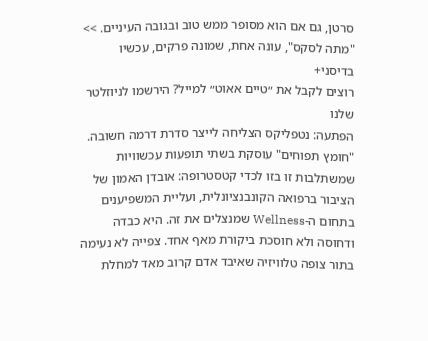סרטן, גם אם הוא מסופר ממש טוב ובגובה העיניים. >> "מתה לסקס", עונה אחת, שמונה פרקים, עכשיו בדיסני+
רוצים לקבל את ״טיים אאוט״ למייל? הירשמו לניוזלטר שלנו
הפתעה: נטפליקס הצליחה לייצר סדרת דרמה חשובה. "חומץ תפוחים" עוסקת בשתי תופעות עכשוויות שמשתלבות זו בזו לכדי קטסטרופה: אובדן האמון של הציבור ברפואה הקונבנציונלית, ועליית המשפיענים בתחום ה-Wellness שמנצלים את זה. היא כבדה ודחוסה ולא חוסכת ביקורת מאף אחד. צפייה לא נעימה
בתור צופה טלוויזיה שאיבד אדם קרוב מאד למחלת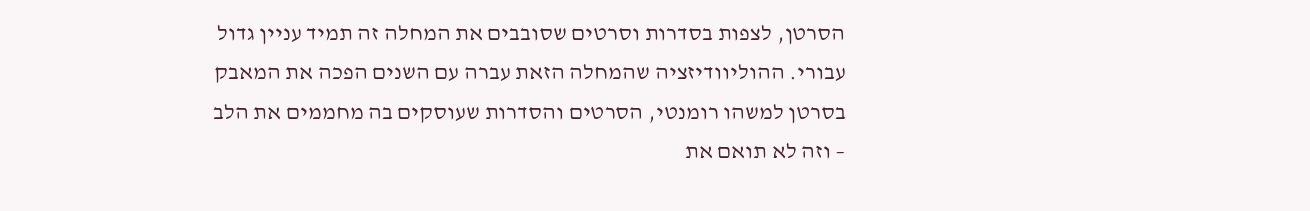הסרטן, לצפות בסדרות וסרטים שסובבים את המחלה זה תמיד עניין גדול עבורי. ההוליוודיזציה שהמחלה הזאת עברה עם השנים הפכה את המאבק בסרטן למשהו רומנטי, הסרטים והסדרות שעוסקים בה מחממים את הלב – וזה לא תואם את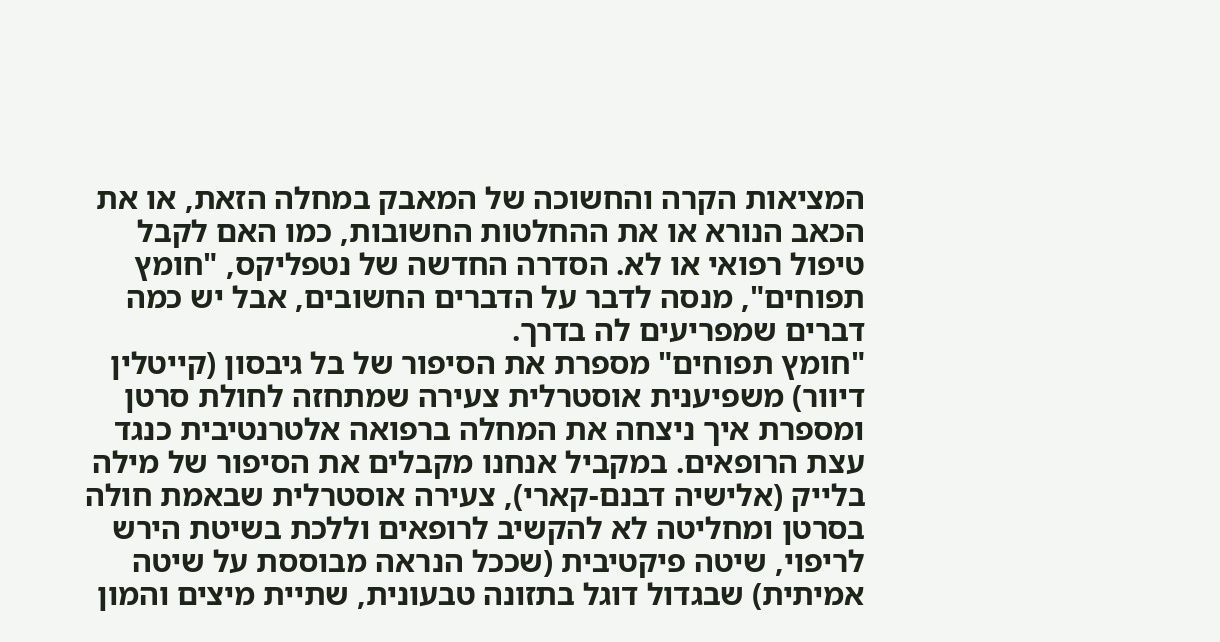המציאות הקרה והחשוכה של המאבק במחלה הזאת, או את הכאב הנורא או את ההחלטות החשובות, כמו האם לקבל טיפול רפואי או לא. הסדרה החדשה של נטפליקס, "חומץ תפוחים", מנסה לדבר על הדברים החשובים, אבל יש כמה דברים שמפריעים לה בדרך.
"חומץ תפוחים" מספרת את הסיפור של בל גיבסון (קייטלין דיוור) משפיענית אוסטרלית צעירה שמתחזה לחולת סרטן ומספרת איך ניצחה את המחלה ברפואה אלטרנטיבית כנגד עצת הרופאים. במקביל אנחנו מקבלים את הסיפור של מילה בלייק (אלישיה דבנם-קארי), צעירה אוסטרלית שבאמת חולה בסרטן ומחליטה לא להקשיב לרופאים וללכת בשיטת הירש לריפוי, שיטה פיקטיבית (שככל הנראה מבוססת על שיטה אמיתית) שבגדול דוגל בתזונה טבעונית, שתיית מיצים והמון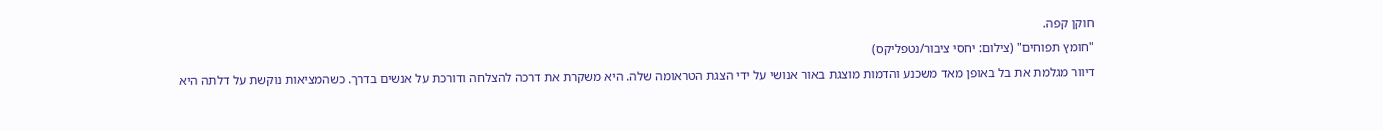חוקן קפה.
"חומץ תפוחים" (צילום: יחסי ציבור/נטפליקס)
דיוור מגלמת את בל באופן מאד משכנע והדמות מוצגת באור אנושי על ידי הצגת הטראומה שלה. היא משקרת את דרכה להצלחה ודורכת על אנשים בדרך. כשהמציאות נוקשת על דלתה היא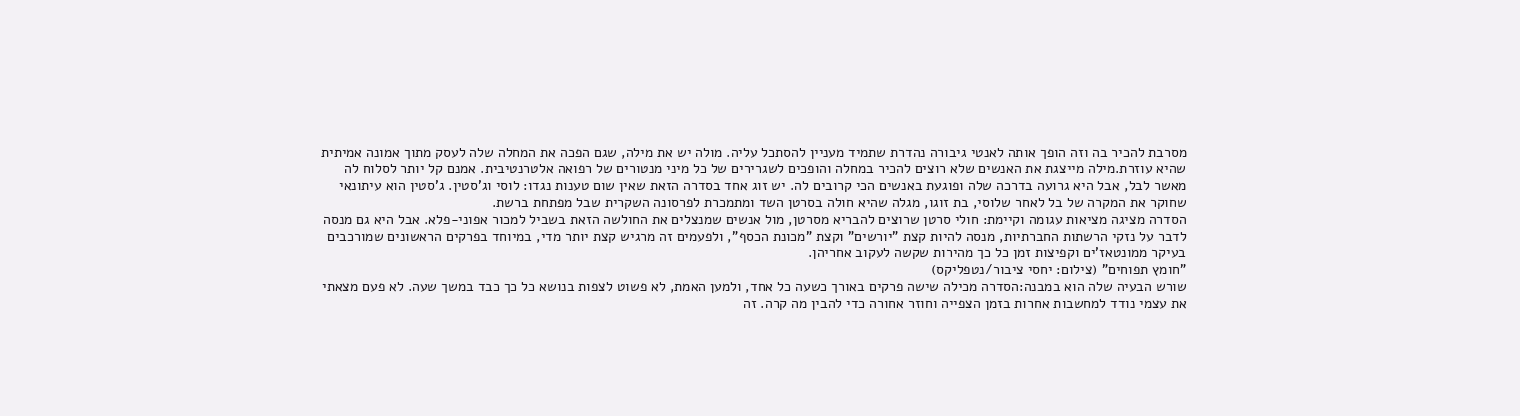מסרבת להכיר בה וזה הופך אותה לאנטי גיבורה נהדרת שתמיד מעניין להסתכל עליה. מולה יש את מילה, שגם הפכה את המחלה שלה לעסק מתוך אמונה אמיתית שהיא עוזרת.מילה מייצגת את האנשים שלא רוצים להכיר במחלה והופכים לשגרירים של כל מיני מנטורים של רפואה אלטרנטיבית. אמנם קל יותר לסלוח לה מאשר לבל, אבל היא גרועה בדרכה שלה ופוגעת באנשים הכי קרובים לה. יש זוג אחד בסדרה הזאת שאין שום טענות נגדו: לוסי וג'סטין. ג'סטין הוא עיתונאי שחוקר את המקרה של בל לאחר שלוסי, בת זוגו, מגלה שהיא חולה בסרטן השד ומתמכרת לפרסונה השקרית שבל מפתחת ברשת.
הסדרה מציגה מציאות עגומה וקיימת: חולי סרטן שרוצים להבריא מסרטן, מול אנשים שמנצלים את החולשה הזאת בשביל למכור אפוני-פלא. אבל היא גם מנסה לדבר על נזקי הרשתות החברתיות, מנסה להיות קצת "יורשים" וקצת "מכונת הכסף", ולפעמים זה מרגיש קצת יותר מדי, במיוחד בפרקים הראשונים שמורכבים בעיקר ממונטאז'ים וקפיצות זמן כל כך מהירות שקשה לעקוב אחריהן.
"חומץ תפוחים" (צילום: יחסי ציבור/נטפליקס)
שורש הבעיה שלה הוא במבנה:הסדרה מכילה שישה פרקים באורך כשעה כל אחד, ולמען האמת, לא פשוט לצפות בנושא כל כך כבד במשך שעה. לא פעם מצאתי את עצמי נודד למחשבות אחרות בזמן הצפייה וחוזר אחורה כדי להבין מה קרה. זה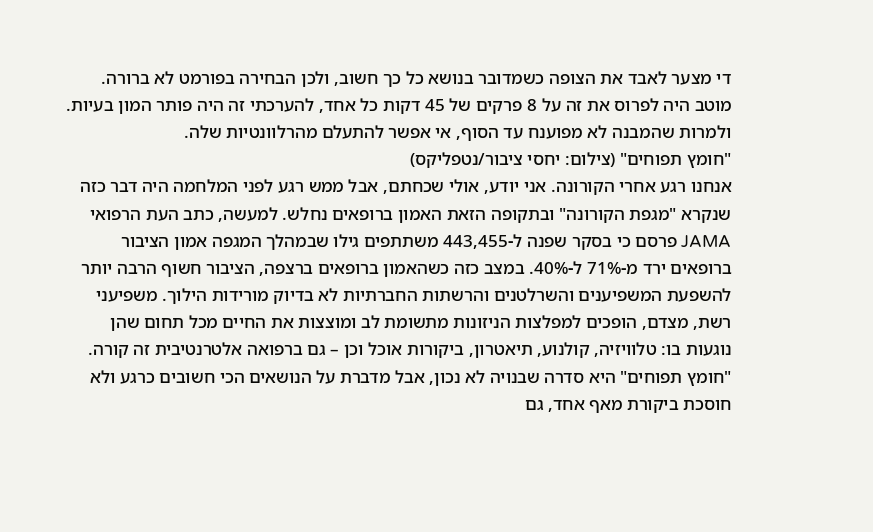די מצער לאבד את הצופה כשמדובר בנושא כל כך חשוב, ולכן הבחירה בפורמט לא ברורה. מוטב היה לפרוס את זה על 8 פרקים של 45 דקות כל אחד, להערכתי זה היה פותר המון בעיות. ולמרות שהמבנה לא מפוענח עד הסוף, אי אפשר להתעלם מהרלוונטיות שלה.
"חומץ תפוחים" (צילום: יחסי ציבור/נטפליקס)
אנחנו רגע אחרי הקורונה. אני יודע, אולי שכחתם, אבל ממש רגע לפני המלחמה היה דבר כזה שנקרא "מגפת הקורונה" ובתקופה הזאת האמון ברופאים נחלש. למעשה, כתב העת הרפואי JAMA פרסם כי בסקר שפנה ל-443,455 משתתפים גילו שבמהלך המגפה אמון הציבור ברופאים ירד מ-71% ל-40%. במצב כזה כשהאמון ברופאים ברצפה, הציבור חשוף הרבה יותר להשפעת המשפיענים והשרלטנים והרשתות החברתיות לא בדיוק מורידות הילוך. משפיעני רשת, מצדם, הופכים למפלצות הניזונות מתשומת לב ומוצצות את החיים מכל תחום שהן נוגעות בו: טלוויזיה, קולנוע, תיאטרון, ביקורות אוכל וכן – גם ברפואה אלטרנטיבית זה קורה.
"חומץ תפוחים" היא סדרה שבנויה לא נכון, אבל מדברת על הנושאים הכי חשובים כרגע ולא חוסכת ביקורת מאף אחד, גם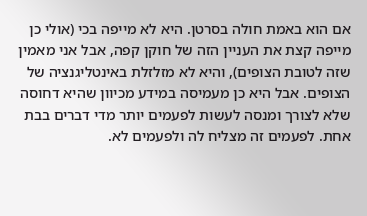אם הוא באמת חולה בסרטן. היא לא מייפה בכי (אולי כן מייפה קצת את העניין הזה של חוקן קפה, אבל אני מאמין שזה לטובת הצופים), והיא לא מזלזלת באינטליגנציה של הצופים. אבל היא כן מעמיסה במידע מכיוון שהיא דחוסה שלא לצורך ומנסה לעשות לפעמים יותר מדי דברים בבת אחת. לפעמים זה מצליח לה ולפעמים לא.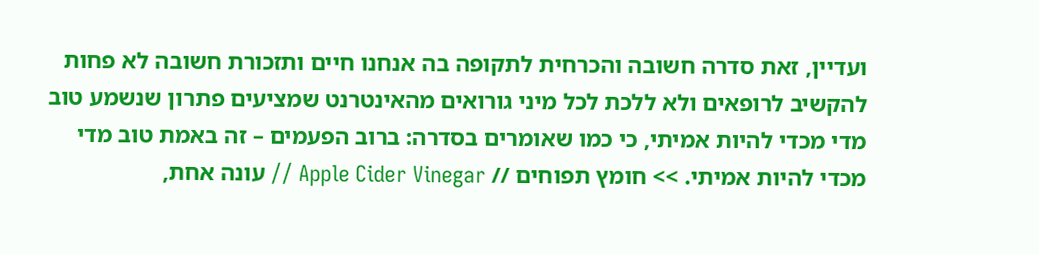ועדיין, זאת סדרה חשובה והכרחית לתקופה בה אנחנו חיים ותזכורת חשובה לא פחות להקשיב לרופאים ולא ללכת לכל מיני גורואים מהאינטרנט שמציעים פתרון שנשמע טוב מדי מכדי להיות אמיתי, כי כמו שאומרים בסדרה: ברוב הפעמים – זה באמת טוב מדי מכדי להיות אמיתי. >> חומץ תפוחים // Apple Cider Vinegar // עונה אחת,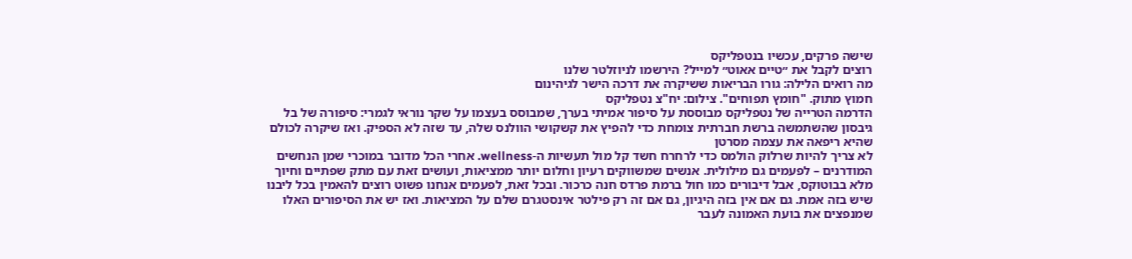שישה פרקים, עכשיו בנטפליקס
רוצים לקבל את ״טיים אאוט״ למייל? הירשמו לניוזלטר שלנו
מה רואים הלילה: גורו הבריאות ששיקרה את דרכה הישר לגיהינום
חמוץ מתוק. "חומץ תפוחים". צילום: יח"צ נטפליקס
הדרמה הטרייה של נטפליקס מבוססת על סיפור אמיתי בערך, שמבוסס בעצמו על שקר נוראי לגמרי: סיפורה של בל גיבסון שהשתמשה ברשת חברתית צומחת כדי להפיץ את קשקושי הוולנס שלה, עד שזה לא הספיק. ואז שיקרה לכולם שהיא ריפאה את עצמה מסרטן
לא צריך להיות שרלוק הולמס כדי לרחרח חשד קל מול תעשיות ה-wellness. אחרי הכל מדובר במוכרי שמן הנחשים המודרנים – לפעמים גם מילולית. אנשים שמשווקים רעיון וחלום יותר ממציאות, ועושים זאת עם מתק שפתיים וחיוך מלא בבוטוקס, אבל דיבורים כמו חול ברמת פרדס חנה כרכור. ובכל זאת, לפעמים אנחנו פשוט רוצים להאמין בכל ליבנו שיש בזה אמת. גם אם אין בזה היגיון, גם אם זה רק פילטר אינסטגרם שלם על המציאות. ואז יש את הסיפורים האלו שמנפצים את בועת האמונה לעבר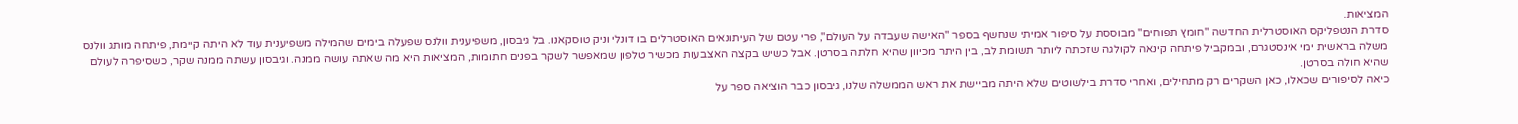המציאות.
סדרת הנטפליקס האוסטרלית החדשה "חומץ תפוחים" מבוססת על סיפור אמיתי שנחשף בספר "האישה שעבדה על העולם", פרי עטם של העיתונאים האוסטרלים בו דונלי וניק טוסקאנו. בל גיבסון, משפיענית וולנס שפעלה בימים שהמילה משפיענית עוד לא היתה קיימת, פיתחה מותג וולנס משלה בראשית ימי אינסטגרם, ובמקביל פיתחה קינאה לקולגה שזכתה ליותר תשומת לב, בין היתר מכיוון שהיא חלתה בסרטן. אבל כשיש בקצה האצבעות מכשיר טלפון שמאפשר לשקר בפנים חתומות, המציאות היא מה שאתה עושה ממנה. וגיבסון עשתה ממנה שקר, כשסיפרה לעולם שהיא חולה בסרטן.
כיאה לסיפורים שכאלו, כאן השקרים רק מתחילים, ואחרי סדרת בילשוטים שלא היתה מביישת את ראש הממשלה שלנו, גיבסון כבר הוציאה ספר על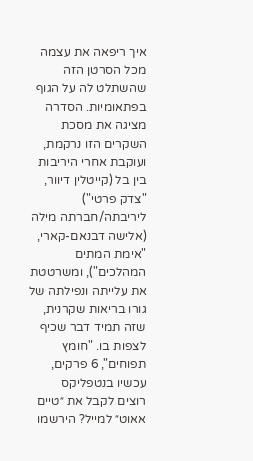איך ריפאה את עצמה מכל הסרטן הזה שהשתלט לה על הגוף בפתאומיות. הסדרה מציגה את מסכת השקרים הזו נרקמת, ועוקבת אחרי היריבות בין בל (קייטלין דיוור, "צדק פרטי") ליריבתה/חברתה מילה (אלישה דבנאם-קארי, "אימת המתים המהלכים"), ומשרטטת את עלייתה ונפילתה של גורו בריאות שקרנית, שזה תמיד דבר שכיף לצפות בו. "חומץ תפוחים", 6 פרקים, עכשיו בנטפליקס
רוצים לקבל את ״טיים אאוט״ למייל? הירשמו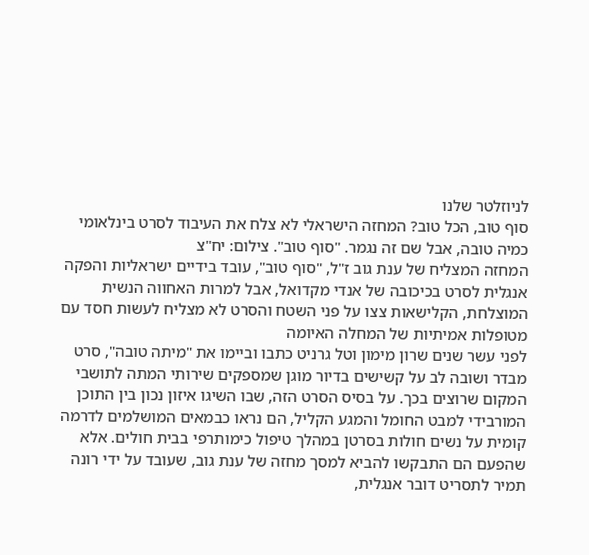לניוזלטר שלנו
סוף טוב, הכל טוב? המחזה הישראלי לא צלח את העיבוד לסרט בינלאומי
כמיה טובה, אבל שם זה נגמר. "סוף טוב". צילום: יח"צ
המחזה המצליח של ענת גוב ז"ל, "סוף טוב", עובד בידיים ישראליות והפקה אנגלית לסרט בכיכובה של אנדי מקדואל, אבל למרות האחווה הנשית המוצלחת, הקלישאות צצו על פני השטח והסרט לא מצליח לעשות חסד עם מטופלות אמיתיות של המחלה האיומה
לפני עשר שנים שרון מימון וטל גרניט כתבו וביימו את "מיתה טובה", סרט מבדר ושובה לב על קשישים בדיור מוגן שמספקים שירותי המתה לתושבי המקום שרוצים בכך. על בסיס הסרט הזה, שבו השיגו איזון נכון בין התוכן המורבידי למבט החומל והמגע הקליל, הם נראו כבמאים המושלמים לדרמה קומית על נשים חולות בסרטן במהלך טיפול כימותרפי בבית חולים. אלא שהפעם הם התבקשו להביא למסך מחזה של ענת גוב, שעובד על ידי רונה תמיר לתסריט דובר אנגלית,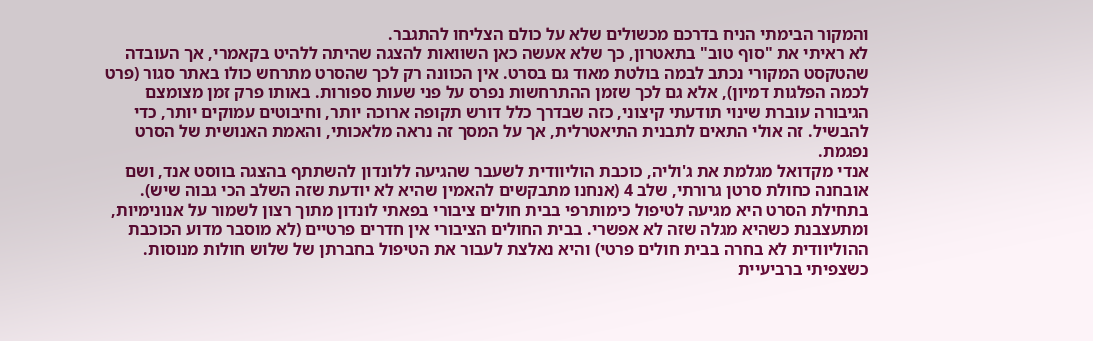והמקור הבימתי הניח בדרכם מכשולים שלא על כולם הצליחו להתגבר.
לא ראיתי את "סוף טוב" בתאטרון, כך שלא אעשה כאן השוואות להצגה שהיתה ללהיט בקאמרי, אך העובדה שהטקסט המקורי נכתב לבמה בולטת מאוד גם בסרט. אין הכוונה רק לכך שהסרט מתרחש כולו באתר סגור (פרט לכמה הפלגות דמיון), אלא גם לכך שזמן ההתרחשות נפרס על פני שעות ספורות. באותו פרק זמן מצומצם הגיבורה עוברת שינוי תודעתי קיצוני, כזה שבדרך כלל דורש תקופה ארוכה יותר, וחיבוטים עמוקים יותר, כדי להבשיל. זה אולי התאים לתבנית התיאטרלית, אך על המסך זה נראה מלאכותי, והאמת האנושית של הסרט נפגמת.
אנדי מקדואל מגלמת את ג'וליה, כוכבת הוליוודית לשעבר שהגיעה ללונדון להשתתף בהצגה בווסט אנד, ושם אובחנה כחולת סרטן גרורתי, שלב 4 (אנחנו מתבקשים להאמין שהיא לא יודעת שזה השלב הכי גבוה שיש). בתחילת הסרט היא מגיעה לטיפול כימותרפי בבית חולים ציבורי בפאתי לונדון מתוך רצון לשמור על אנונימיות, ומתעצבנת כשהיא מגלה שזה לא אפשרי. בבית החולים הציבורי אין חדרים פרטיים (לא מוסבר מדוע הכוכבת ההוליוודית לא בחרה בבית חולים פרטי) והיא נאלצת לעבור את הטיפול בחברתן של שלוש חולות מנוסות. כשצפיתי ברביעיית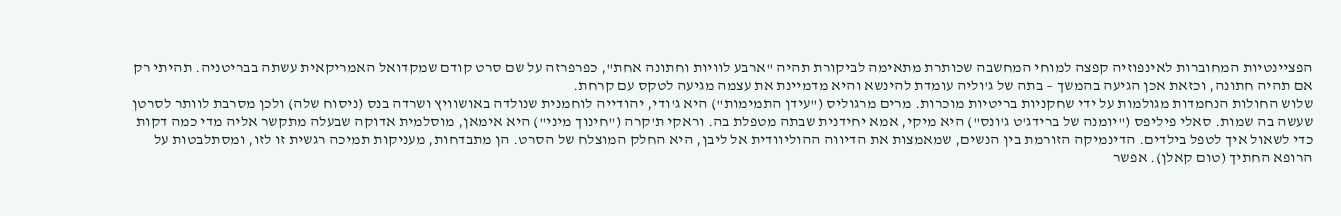הפציינטיות המחוברות לאינפוזיה קפצה למוחי המחשבה שכותרת מתאימה לביקורת תהיה "ארבע לוויות וחתונה אחת", כפרפרזה על שם סרט קודם שמקדואל האמריקאית עשתה בבריטניה. תהיתי רק אם תהיה חתונה, וכזאת אכן הגיעה בהמשך – בתה של ג'וליה עומדת להינשא והיא מדמיינת את עצמה מגיעה לטקס עם קרחת.
שלוש החולות הנחמדות מגולמות על ידי שחקניות בריטיות מוכרות. מרים מרגוליס ("עידן התמימות") היא ג'ודי, יהודייה לוחמנית שנולדה באושוויץ ושרדה בנס (ניסוח שלה) ולכן מסרבת לוותר לסרטן שעשה בה שמות. סאלי פיליפס ("יומנה של ברידג'ט ג'ונס") היא מיקי, אמא יחידנית שבתה מטפלת בה. וראקי ת'קרה ("חינוך מיני") היא אימאן, מוסלמית אדוקה שבעלה מתקשר אליה מדי כמה דקות כדי לשאול איך לטפל בילדים. הדינמיקה הזורמת בין הנשים, שמאמצות את הדיווה ההוליוודית אל ליבן, היא החלק המוצלח של הסרט. הן מתבדחות, מעניקות תמיכה רגשית זו לזו, ומסתלבטות על הרופא החתיך (טום קאלן). אפשר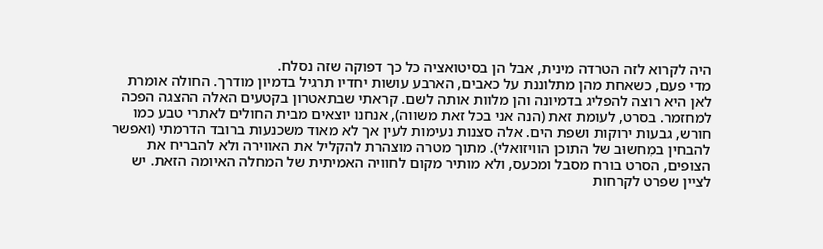היה לקרוא לזה הטרדה מינית, אבל הן בסיטואציה כל כך דפוקה שזה נסלח.
מדי פעם, כשאחת מהן מתלוננת על כאבים, הארבע עושות יחדיו תרגיל בדמיון מודרך. החולה אומרת לאן היא רוצה להפליג בדמיונה והן מלוות אותה לשם. קראתי שבתאטרון בקטעים האלה ההצגה הפכה למחזמר. בסרט, לעומת זאת (הנה אני בכל זאת משווה), אנחנו יוצאים מבית החולים לאתרי טבע כמו חורש, גבעות ירוקות ושפת הים. אלה סצנות נעימות לעין אך לא מאוד משכנעות ברובד הדרמתי (ואפשר להבחין במִחשוּב של התוכן הוויזואלי). מתוך מטרה מוצהרת להקליל את האווירה ולא להבריח את הצופים, הסרט בורח מסבל ומכעס, ולא מותיר מקום לחוויה האמיתית של המחלה האיומה הזאת. יש לציין שפרט לקרחות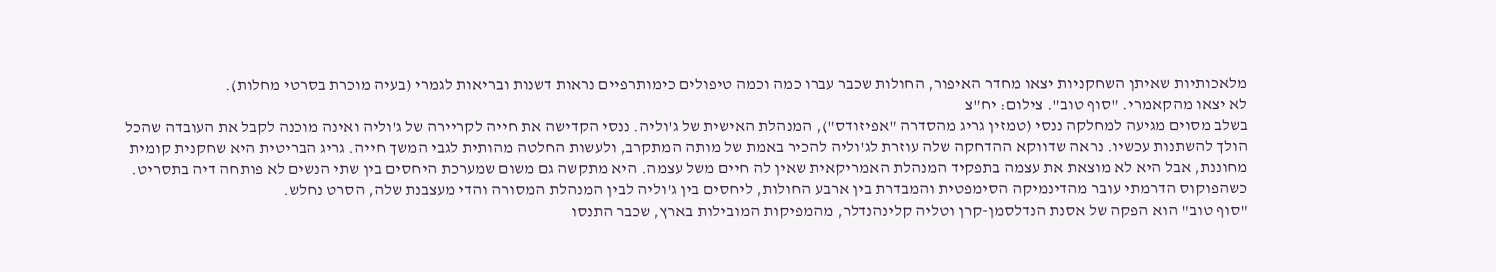מלאכותיות שאיתן השחקניות יצאו מחדר האיפור, החולות שכבר עברו כמה וכמה טיפולים כימותרפיים נראות דשנות ובריאות לגמרי (בעיה מוכרת בסרטי מחלות).
לא יצאו מהקאמרי. "סוף טוב". צילום: יח"צ
בשלב מסוים מגיעה למחלקה ננסי (טמזין גריג מהסדרה "אפיזודס"), המנהלת האישית של ג'וליה. ננסי הקדישה את חייה לקריירה של ג'וליה ואינה מוכנה לקבל את העובדה שהכל הולך להשתנות עכשיו. נראה שדווקא ההדחקה שלה עוזרת לג'וליה להכיר באמת של מותה המתקרב, ולעשות החלטה מהותית לגבי המשך חייה. גריג הבריטית היא שחקנית קומית מחוננת, אבל היא לא מוצאת את עצמה בתפקיד המנהלת האמריקאית שאין לה חיים משל עצמה. היא מתקשה גם משום שמערכת היחסים בין שתי הנשים לא פותחה דיה בתסריט. כשהפוקוס הדרמתי עובר מהדינמיקה הסימפטית והמבדרת בין ארבע החולות, ליחסים בין ג'וליה לבין המנהלת המסורה והדי מעצבנת שלה, הסרט נחלש.
"סוף טוב" הוא הפקה של אסנת הנדלסמן-קרן וטליה קלינהנדלר, מהמפיקות המובילות בארץ, שכבר התנסו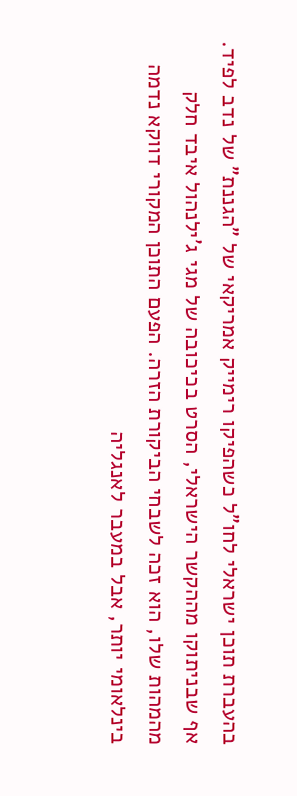בהעברת תוכן ישראלי לחו"ל כשהפיקו רימייק אמריקאי של "הגננת" של נדב לפיד. אף שבניתוקו מההקשר הישראלי, הסרט בכיכובה של מגי ג'ילנהול איבד חלק מהמהות שלו, הוא זכה לשבחי הביקורת הזרה. הפעם התוכן המקורי דווקא נדמה בינלאומי יותר, אבל במעבר לאנגליה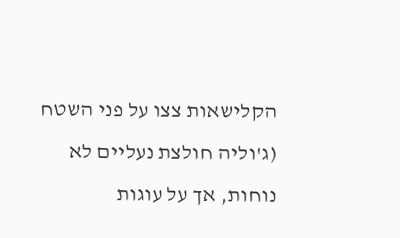הקלישאות צצו על פני השטח (ג'וליה חולצת נעליים לא נוחות, אך על עוגות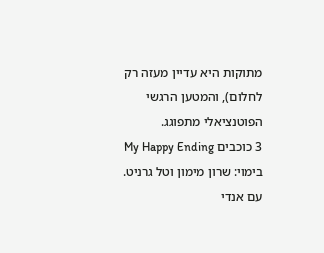מתוקות היא עדיין מעזה רק לחלום), והמטען הרגשי הפוטנציאלי מתפוגג.
3 כוכבים My Happy Ending בימוי: שרון מימון וטל גרניט. עם אנדי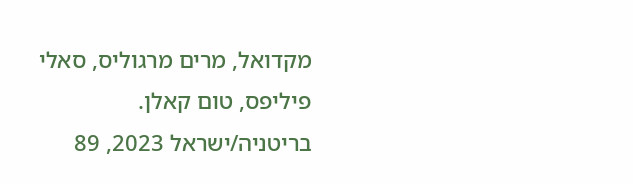מקדואל, מרים מרגוליס, סאלי פיליפס, טום קאלן. בריטניה/ישראל 2023, 89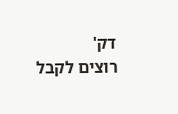דק'
רוצים לקבל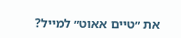את ״טיים אאוט״ למייל?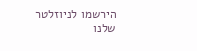הירשמו לניוזלטר שלנו